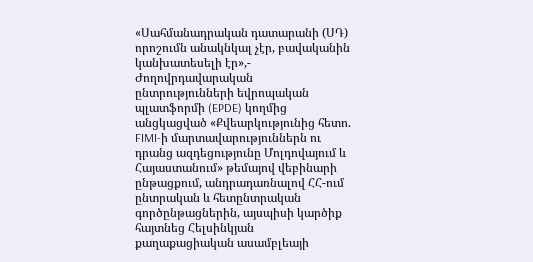«Սահմանադրական դատարանի (ՍԴ) որոշումն անակնկալ չէր, բավականին կանխատեսելի էր»,- Ժողովրդավարական ընտրությունների եվրոպական պլատֆորմի (EPDE) կողմից անցկացված «Քվեարկությունից հետո. FIMI-ի մարտավարություններն ու դրանց ազդեցությունը Մոլդովայում և Հայաստանում» թեմայով վեբինարի ընթացքում, անդրադառնալով ՀՀ-ում ընտրական և հետընտրական գործընթացներին, այսպիսի կարծիք հայտնեց Հելսինկյան քաղաքացիական ասամբլեայի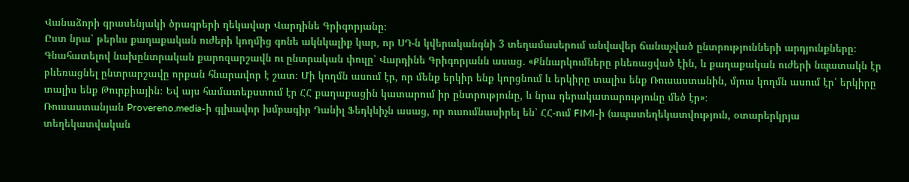Վանաձորի գրասենյակի ծրագրերի ղեկավար Վարդինե Գրիգորյանը։
Ըստ նրա՝ թերևս քաղաքական ուժերի կողմից գոնե ակնկալիք կար, որ ՍԴ-ն կվերականգնի 3 տեղամասերում անվավեր ճանաչված ընտրությունների արդյունքները։
Գնահատելով նախընտրական քարոզարշավն ու ընտրական փուլը՝ Վարդինե Գրիգորյանն ասաց․ «Քննարկումները բևեռացված էին, և քաղաքական ուժերի նպատակն էր բևեռացնել ընտրարշավը որքան հնարավոր է շատ։ Մի կողմն ասում էր, որ մենք երկիր ենք կորցնում և երկիրը տալիս ենք Ռուսաստանին, մյուս կողմն ասում էր՝ երկիրը տալիս ենք Թուրքիային։ Եվ այս համատեքստում էր ՀՀ քաղաքացին կատարում իր ընտրությունը, և նրա դերակատարությունը մեծ էր»։
Ռուսաստանյան Provereno.media-ի գլխավոր խմբագիր Դանիլ Ֆեդկևիչն ասաց, որ ուսումնասիրել են՝ ՀՀ-ում FIMI-ի (ապատեղեկատվություն, օտարերկրյա տեղեկատվական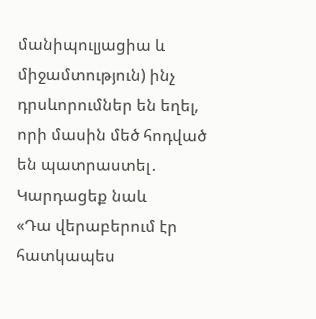մանիպուլյացիա և միջամտություն) ինչ դրսևորումներ են եղել, որի մասին մեծ հոդված են պատրաստել․
Կարդացեք նաև
«Դա վերաբերում էր հատկապես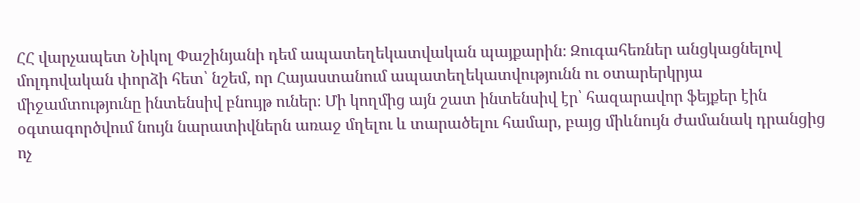ՀՀ վարչապետ Նիկոլ Փաշինյանի դեմ ապատեղեկատվական պայքարին։ Զուգահեռներ անցկացնելով մոլդովական փորձի հետ՝ նշեմ, որ Հայաստանում ապատեղեկատվությունն ու օտարերկրյա միջամտությունը ինտենսիվ բնույթ ուներ։ Մի կողմից այն շատ ինտենսիվ էր՝ հազարավոր ֆեյքեր էին օգտագործվում նույն նարատիվներն առաջ մղելու և տարածելու համար, բայց միևնույն ժամանակ դրանցից ոչ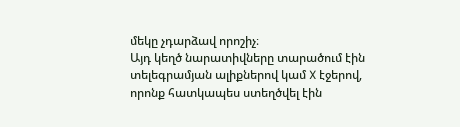մեկը չդարձավ որոշիչ։
Այդ կեղծ նարատիվները տարածում էին տելեգրամյան ալիքներով կամ X էջերով, որոնք հատկապես ստեղծվել էին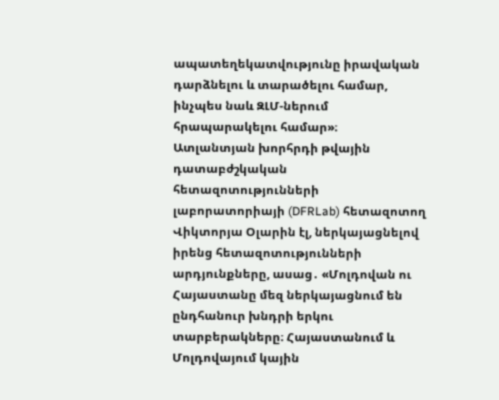ապատեղեկատվությունը իրավական դարձնելու և տարածելու համար, ինչպես նաև ԶԼՄ-ներում հրապարակելու համար»։
Ատլանտյան խորհրդի թվային դատաբժշկական հետազոտությունների լաբորատորիայի (DFRLab) հետազոտող Վիկտորյա Օլարին էլ, ներկայացնելով իրենց հետազոտությունների արդյունքները, ասաց․ «Մոլդովան ու Հայաստանը մեզ ներկայացնում են ընդհանուր խնդրի երկու տարբերակները։ Հայաստանում և Մոլդովայում կային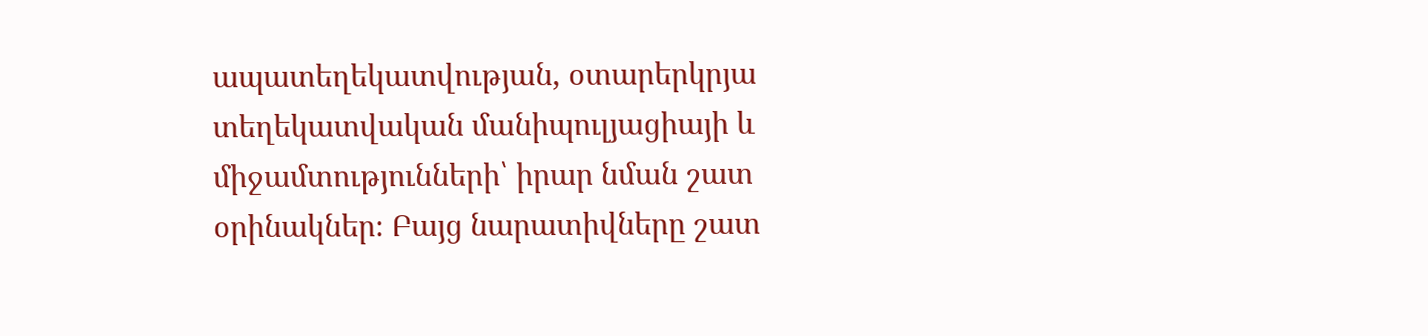ապատեղեկատվության, օտարերկրյա տեղեկատվական մանիպուլյացիայի և միջամտությունների՝ իրար նման շատ օրինակներ։ Բայց նարատիվները շատ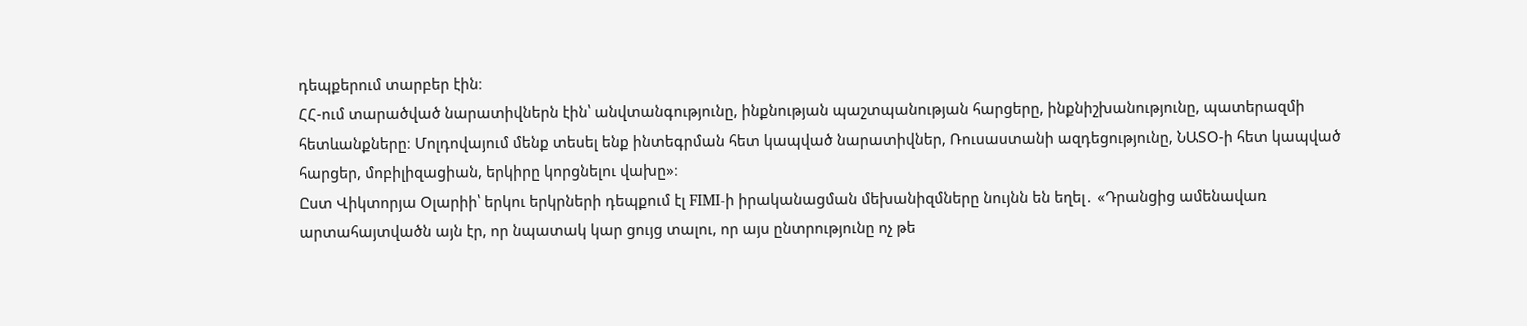դեպքերում տարբեր էին։
ՀՀ-ում տարածված նարատիվներն էին՝ անվտանգությունը, ինքնության պաշտպանության հարցերը, ինքնիշխանությունը, պատերազմի հետևանքները։ Մոլդովայում մենք տեսել ենք ինտեգրման հետ կապված նարատիվներ, Ռուսաստանի ազդեցությունը, ՆԱՏՕ-ի հետ կապված հարցեր, մոբիլիզացիան, երկիրը կորցնելու վախը»։
Ըստ Վիկտորյա Օլարիի՝ երկու երկրների դեպքում էլ FIMI-ի իրականացման մեխանիզմները նույնն են եղել․ «Դրանցից ամենավառ արտահայտվածն այն էր, որ նպատակ կար ցույց տալու, որ այս ընտրությունը ոչ թե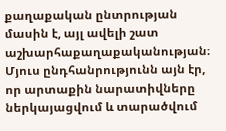քաղաքական ընտրության մասին է, այլ ավելի շատ աշխարհաքաղաքականության։ Մյուս ընդհանրությունն այն էր, որ արտաքին նարատիվները ներկայացվում և տարածվում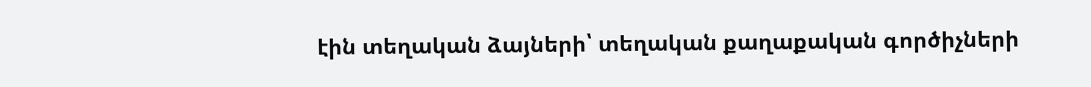էին տեղական ձայների՝ տեղական քաղաքական գործիչների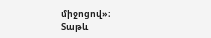միջոցով»։
Տաթև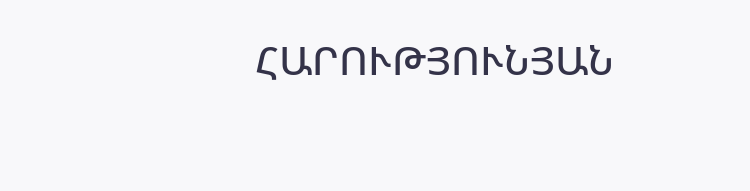ՀԱՐՈՒԹՅՈՒՆՅԱՆ